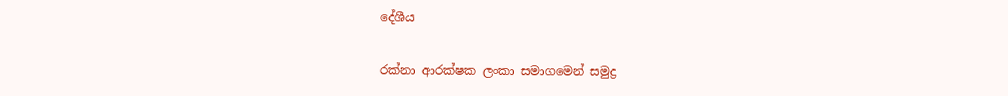දේශීය

රක්නා ආරක්ෂක ලංකා සමාගමෙන් සමුද්‍ර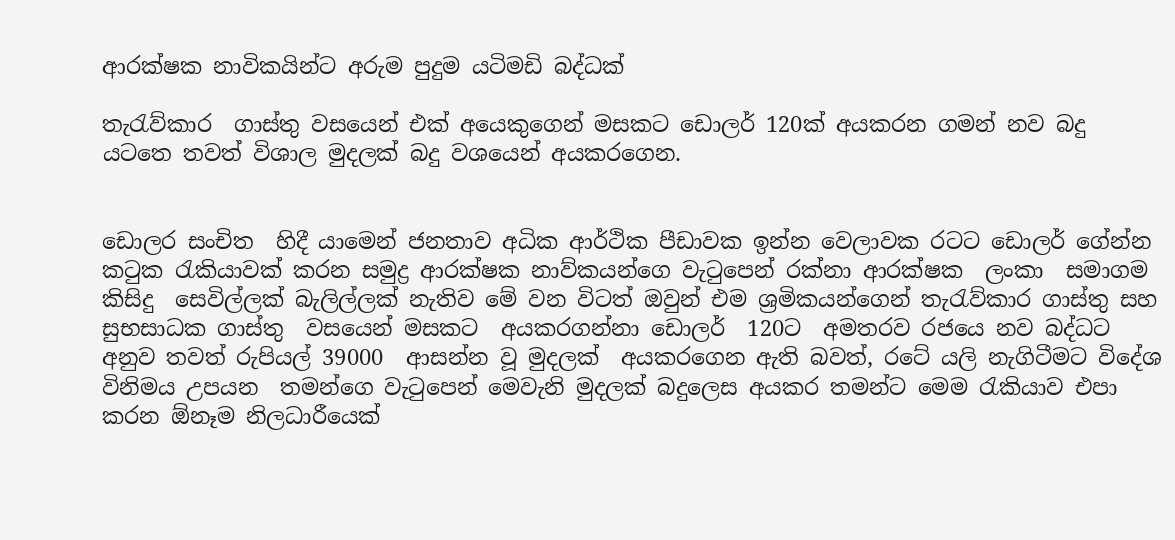ආරක්ෂක නාවිකයින්ට අරුම පුදුම යටිමඩි බද්ධක්

තැරැව්කාර  ගාස්තු වසයෙන් එක් අයෙකුගෙන් මසකට ඩොලර් 120ක් අයකරන ගමන් නව බදු යටතෙ තවත් විශාල මුදලක් බදු වශයෙන් අයකරගෙන.


ඩොලර සංචිත  හිදී යාමෙන් ජනතාව අධික ආර්ථික පීඩාවක ඉන්න වෙලාවක රටට ඩොලර් ගේන්න කටුක රැකියාවක් කරන සමුද්‍ර ආරක්ෂක නාව්කයන්ගෙ වැටුපෙන් රක්නා ආරක්ෂක  ලංකා  සමාගම  කිසිදු  සෙවිල්ලක් බැලිල්ලක් නැතිව මේ වන විටත් ඔවුන් එම ශ්‍රමිකයන්ගෙන් තැරැව්කාර ගාස්තු සහ සුභසාධක ගාස්තු  වසයෙන් මසකට  අයකරගන්නා ඩොලර්  120ට  අමතරව රජයෙ නව බද්ධට අනුව තවත් රුපියල් 39000  ආසන්න වූ මුදලක්  අයකරගෙන ඇති බවත්, රටේ යලි නැගිටීමට විදේශ  විනිමය උපයන  තමන්ගෙ වැටුපෙන් මෙවැනි මුදලක් බදුලෙස අයකර තමන්ට මෙම රැකියාව එපා කරන ඕනෑම නිලධාරීයෙක්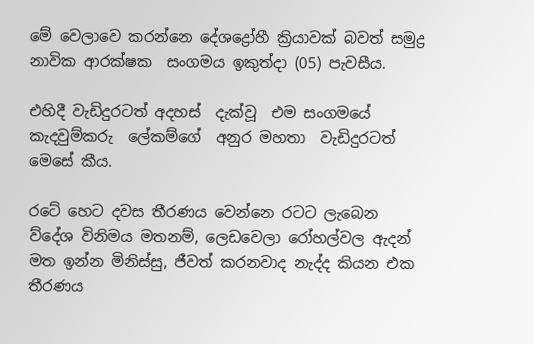මේ වෙලාවෙ කරන්නෙ දේශද්‍රෝහී ක්‍රියාවක් බවත් සමුද්‍ර  නාවික ආරක්ෂක  සංගමය ඉකුත්දා (05) පැවසීය.

එහිදී වැඩිදුරටත් අදහස්  දැක්වූ  එම සංගමයේ කැදවුම්කරු  ලේකම්ගේ  අනුර මහතා  වැඩිදුරටත්  මෙසේ කීය.

රටේ හෙට දවස තීරණය වෙන්නෙ රටට ලැබෙන ව්දේශ විනිමය මතනම්, ලෙඩවෙලා රෝහල්වල ඇදන්  මත ඉන්න මිනිස්සු, ජීවත් කරනවාද නැද්ද කියන එක තීරණය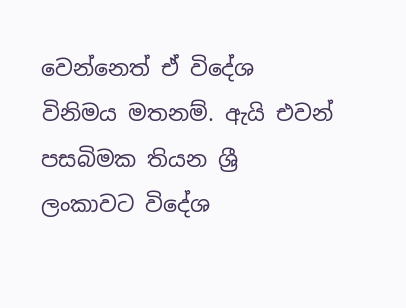වෙන්නෙත් ඒ විදේශ  විනිමය මතනම්. ඇයි එවන් පසබිමක තියන ශ්‍රී ලංකාවට විදේශ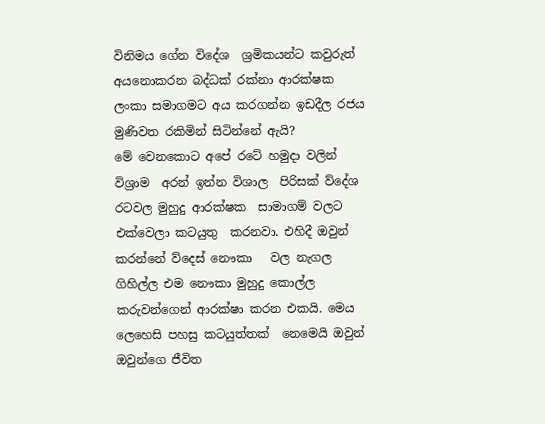විනිමය ගේන විදේශ  ශ්‍රමිකයන්ට කවුරුත් අයනොකරන බද්ධක් රක්නා ආරක්ෂක  ලංකා සමාගමට අය කරගන්න ඉඩදීල රජය මුණිවත රකිමින් සිටින්නේ ඇයි?
මේ වෙනකොට අපේ රටේ හමුදා වලින් විශ්‍රාම  අරන් ඉන්න විශාල  පිරිසක් ව්දේශ  රටවල මුහුදු ආරක්ෂක  සාමාගම් වලට  එක්වෙලා කටයුතු  කරනවා. එහිදී ඔවුන් කරන්නේ ව්දෙස් නෞකා   වල නැගල ගිහිල්ල එම නෞකා මුහුදු කොල්ල කරුවන්ගෙන් ආරක්ෂා කරන එකයි. මෙය  ලෙහෙසි පහසු කටයුත්තක්  නෙමෙයි ඔවුන් ඔවුන්ගෙ ජීවිත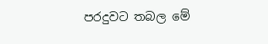පරදුවට තබල මේ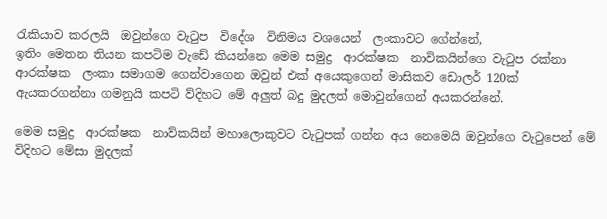රැකියාව කරලයි  ඔවුන්ගෙ වැටුප  විදේශ  විනිමය වශයෙන්  ලංකාවට ගේන්නේ,
ඉතිං මෙතන තියන කපටිම වැඩේ කියන්නෙ මෙම සමුද්‍ර  ආරක්ෂක  නාවිකයින්ගෙ වැටුප රක්නා  ආරක්ෂක  ලංකා සමාගම ගෙන්වාගෙන ඔවුන් එක් අයෙකුගෙන් මාසිකව ඩොලර් 120ක් ඇයකරගන්නා ගමනුයි කපටි ව්දිහට මේ අලුත් බදු මුදලත් මොවුන්ගෙන් අයකරන්නේ.

මෙම සමුද්‍ර  ආරක්ෂක  නාව්කයින් මහාලොකුවට වැටුපක් ගන්න අය නෙමෙයි ඔවුන්ගෙ වැටුපෙන් මේ විදිහට මේසා මුදලක්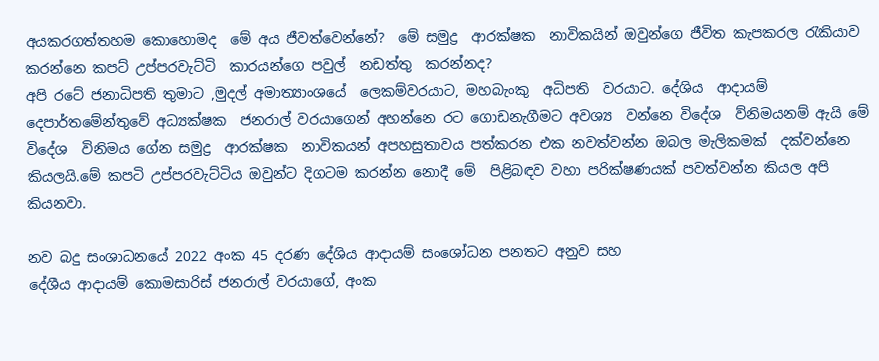අයකරගත්තහම කොහොමද  මේ අය ජීවත්වෙන්නේ?  මේ සමුද්‍ර  ආරක්ෂක  නාවිකයින් ඔවුන්ගෙ ජීවිත කැපකරල රැකියාව කරන්නෙ කපට් උප්පරවැට්ටි  කාරයන්ගෙ පවුල්  නඩත්තු  කරන්නද?
අපි රටේ ජනාධිපති තුමාට ,මුදල් අමාත්‍යාංශයේ  ලෙකම්වරයාට, මහබැංකු  අධිපති  වරයාට. දේශිය  ආදායම්  දෙපාර්තමේන්තුවේ අධ්‍යක්ෂක  ජනරාල් වරයාගෙන් අහන්නෙ රට ගොඩනැගීමට අවශ්‍ය  වන්නෙ විදේශ  ව්නිමයනම් ඇයි මේ විදේශ  විනිමය ගේන සමුද්‍ර  ආරක්ෂක  නාවිකයන් අපහසුතාවය පත්කරන එක නවත්වන්න ඔබල මැලිකමක්  දක්වන්නෙ කියලයි.මේ කපටි උප්පරවැට්ටිය ඔවුන්ට දිගටම කරන්න නොදී මේ  පිළිබඳව වහා පරික්ෂණයක් පවත්වන්න කියල අපි කියනවා.

නව බදු සංශාධනයේ 2022 අංක 45 දරණ දේශිය ආදායම් සංශෝධන පනතට අනුව සහ
දේශීය ආදායම් කොමසාරිස් ජනරාල් වරයාගේ, අංක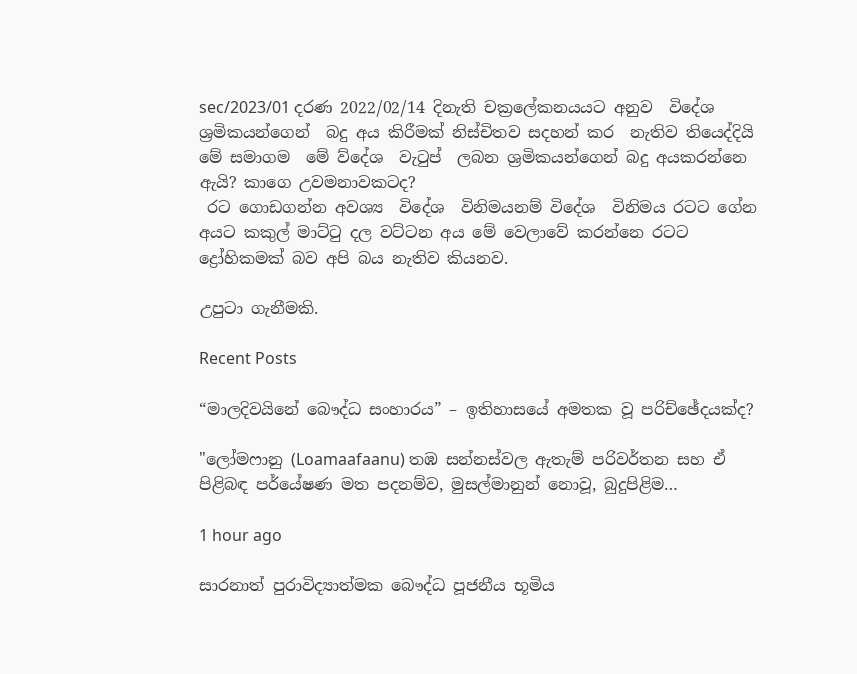sec/2023/01 දරණ 2022/02/14 දිනැති චක්‍රලේකනයයට අනුව  විදේශ  ශ්‍රමිකයන්ගෙන්  බදු අය කිරීමක් නිස්චිතව සදහන් කර  නැතිව තියෙද්දියි මේ සමාගම  මේ ව්දේශ  වැටුප්  ලබන ශ්‍රමිකයන්ගෙන් බදු අයකරන්නෙ ඇයි? කාගෙ උවමනාවකටද?
 රට ගොඩගන්න අවශ්‍ය  විදේශ  විනිමයනම් විදේශ  විනිමය රටට ගේන අයට කකුල් මාට්ටු දල වට්ටන අය මේ වෙලාවේ කරන්නෙ රටට ද්‍රෝහිකමක් බව අපි බය නැතිව කියනව.

උපුටා ගැනීමකි.

Recent Posts

“මාලදිවයිනේ බෞද්ධ සංහාරය” – ඉතිහාසයේ අමතක වූ පරිච්ඡේදයක්ද?

"ලෝමෆානු (Loamaafaanu) තඹ සන්නස්වල ඇතැම් පරිවර්තන සහ ඒ පිළිබඳ පර්යේෂණ මත පදනම්ව, මුසල්මානුන් නොවූ, බුදුපිළිම…

1 hour ago

සාරනාත් පුරාවිද්‍යාත්මක බෞද්ධ පූජනීය භූමිය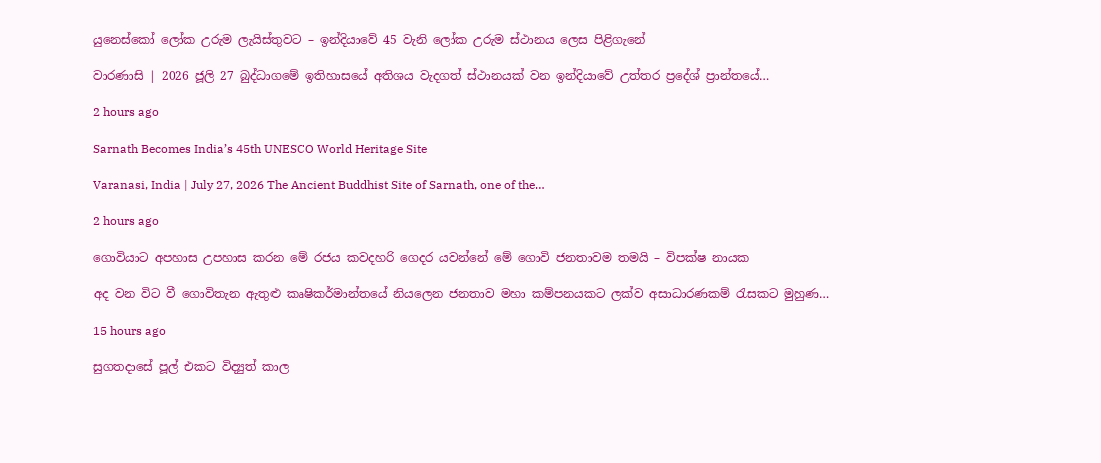යුනෙස්කෝ ලෝක උරුම ලැයිස්තුවට – ඉන්දියාවේ 45 වැනි ලෝක උරුම ස්ථානය ලෙස පිළිගැනේ

වාරණාසි | 2026 ජූලි 27 බුද්ධාගමේ ඉතිහාසයේ අතිශය වැදගත් ස්ථානයක් වන ඉන්දියාවේ උත්තර ප්‍රදේශ් ප්‍රාන්තයේ…

2 hours ago

Sarnath Becomes India’s 45th UNESCO World Heritage Site

Varanasi, India | July 27, 2026 The Ancient Buddhist Site of Sarnath, one of the…

2 hours ago

ගොවියාට අපහාස උපහාස කරන මේ රජය කවදහරි ගෙදර යවන්නේ මේ ගොවි ජනතාවම තමයි – විපක්ෂ නායක

අද වන විට වී ගොවිතැන ඇතුළු කෘෂිකර්මාන්තයේ නියලෙන ජනතාව මහා කම්පනයකට ලක්ව අසාධාරණකම් රැසකට මුහුණ…

15 hours ago

සුගතදාසේ පූල් එකට විද්‍යුත් කාල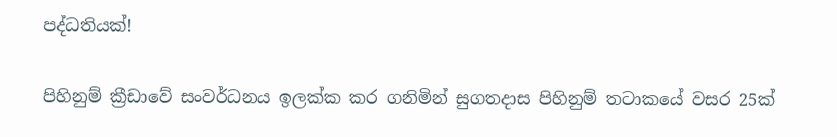පද්ධතියක්!

පිහිනුම් ක්‍රීඩාවේ සංවර්ධනය ඉලක්ක කර ගනිමින් සුගතදාස පිහිනුම් තටාකයේ වසර 25ක්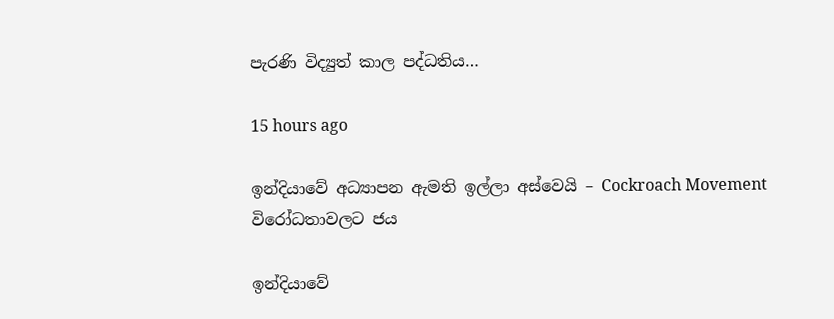පැරණි විද්‍යුත් කාල පද්ධතිය…

15 hours ago

ඉන්දියාවේ අධ්‍යාපන ඇමති ඉල්ලා අස්වෙයි – Cockroach Movement විරෝධතාවලට ජය

ඉන්දියාවේ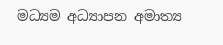මධ්‍යම අධ්‍යාපන අමාත්‍ය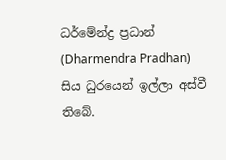ධර්මේන්ද්‍ර ප්‍රධාන් (Dharmendra Pradhan) සිය ධුරයෙන් ඉල්ලා අස්වී තිබේ.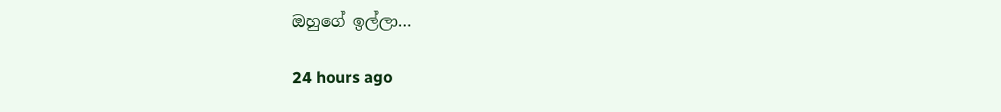ඔහුගේ ඉල්ලා…

24 hours ago